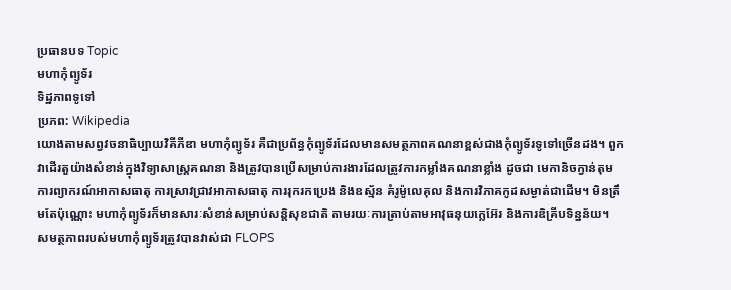ប្រធានបទ Topic
មហាកុំព្យូទ័រ
ទិដ្ឋភាពទូទៅ
ប្រភព: Wikipedia
យោងតាមសព្វវចនាធិប្បាយវិគីភីឌា មហាកុំព្យូទ័រ គឺជាប្រព័ន្ធកុំព្យូទ័រដែលមានសមត្ថភាពគណនាខ្ពស់ជាងកុំព្យូទ័រទូទៅច្រើនដង។ ពួកវាដើរតួយ៉ាងសំខាន់ក្នុងវិទ្យាសាស្ត្រគណនា និងត្រូវបានប្រើសម្រាប់ការងារដែលត្រូវការកម្លាំងគណនាខ្លាំង ដូចជា មេកានិចក្វាន់តុម ការព្យាករណ៍អាកាសធាតុ ការស្រាវជ្រាវអាកាសធាតុ ការរុករកប្រេង និងឧស្ម័ន គំរូម៉ូលេគុល និងការវិភាគកូដសម្ងាត់ជាដើម។ មិនត្រឹមតែប៉ុណ្ណោះ មហាកុំព្យូទ័រក៏មានសារៈសំខាន់សម្រាប់សន្តិសុខជាតិ តាមរយៈការត្រាប់តាមអាវុធនុយក្លេអ៊ែរ និងការឌិគ្រីបទិន្នន័យ។
សមត្ថភាពរបស់មហាកុំព្យូទ័រត្រូវបានវាស់ជា FLOPS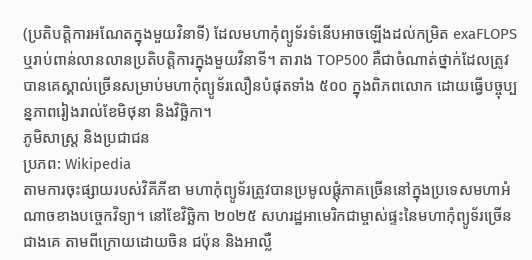(ប្រតិបត្តិការអណែតក្នុងមួយវិនាទី) ដែលមហាកុំព្យូទ័រទំនើបអាចឡើងដល់កម្រិត exaFLOPS ឬរាប់ពាន់លានលានប្រតិបត្តិការក្នុងមួយវិនាទី។ តារាង TOP500 គឺជាចំណាត់ថ្នាក់ដែលត្រូវបានគេស្គាល់ច្រើនសម្រាប់មហាកុំព្យូទ័រលឿនបំផុតទាំង ៥០០ ក្នុងពិភពលោក ដោយធ្វើបច្ចុប្បន្នភាពរៀងរាល់ខែមិថុនា និងវិច្ឆិកា។
ភូមិសាស្ត្រ និងប្រជាជន
ប្រភព: Wikipedia
តាមការចុះផ្សាយរបស់វិគីភីឌា មហាកុំព្យូទ័រត្រូវបានប្រមូលផ្តុំភាគច្រើននៅក្នុងប្រទេសមហាអំណាចខាងបច្ចេកវិទ្យា។ នៅខែវិច្ឆិកា ២០២៥ សហរដ្ឋអាមេរិកជាម្ចាស់ផ្ទះនៃមហាកុំព្យូទ័រច្រើនជាងគេ តាមពីក្រោយដោយចិន ជប៉ុន និងអាល្លឺ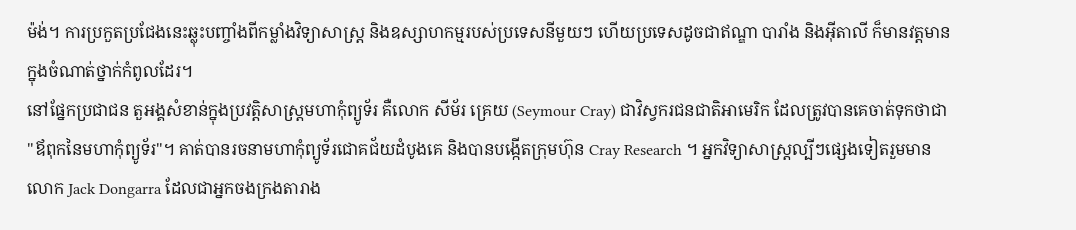ម៉ង់។ ការប្រកួតប្រជែងនេះឆ្លុះបញ្ចាំងពីកម្លាំងវិទ្យាសាស្ត្រ និងឧស្សាហកម្មរបស់ប្រទេសនីមួយៗ ហើយប្រទេសដូចជាឥណ្ឌា បារាំង និងអ៊ីតាលី ក៏មានវត្តមានក្នុងចំណាត់ថ្នាក់កំពូលដែរ។
នៅផ្នែកប្រជាជន តួអង្គសំខាន់ក្នុងប្រវត្តិសាស្ត្រមហាកុំព្យូទ័រ គឺលោក សីម័រ គ្រេយ (Seymour Cray) ជាវិស្វករជនជាតិអាមេរិក ដែលត្រូវបានគេចាត់ទុកថាជា "ឪពុកនៃមហាកុំព្យូទ័រ"។ គាត់បានរចនាមហាកុំព្យូទ័រជោគជ័យដំបូងគេ និងបានបង្កើតក្រុមហ៊ុន Cray Research ។ អ្នកវិទ្យាសាស្ត្រល្បីៗផ្សេងទៀតរួមមានលោក Jack Dongarra ដែលជាអ្នកចងក្រងតារាង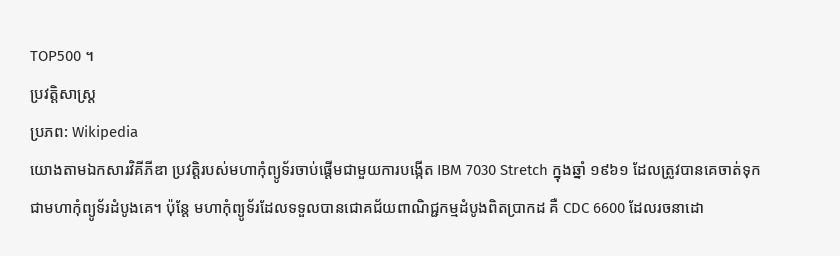TOP500 ។
ប្រវត្តិសាស្ត្រ
ប្រភព: Wikipedia
យោងតាមឯកសារវិគីភីឌា ប្រវត្តិរបស់មហាកុំព្យូទ័រចាប់ផ្តើមជាមួយការបង្កើត IBM 7030 Stretch ក្នុងឆ្នាំ ១៩៦១ ដែលត្រូវបានគេចាត់ទុកជាមហាកុំព្យូទ័រដំបូងគេ។ ប៉ុន្តែ មហាកុំព្យូទ័រដែលទទួលបានជោគជ័យពាណិជ្ជកម្មដំបូងពិតប្រាកដ គឺ CDC 6600 ដែលរចនាដោ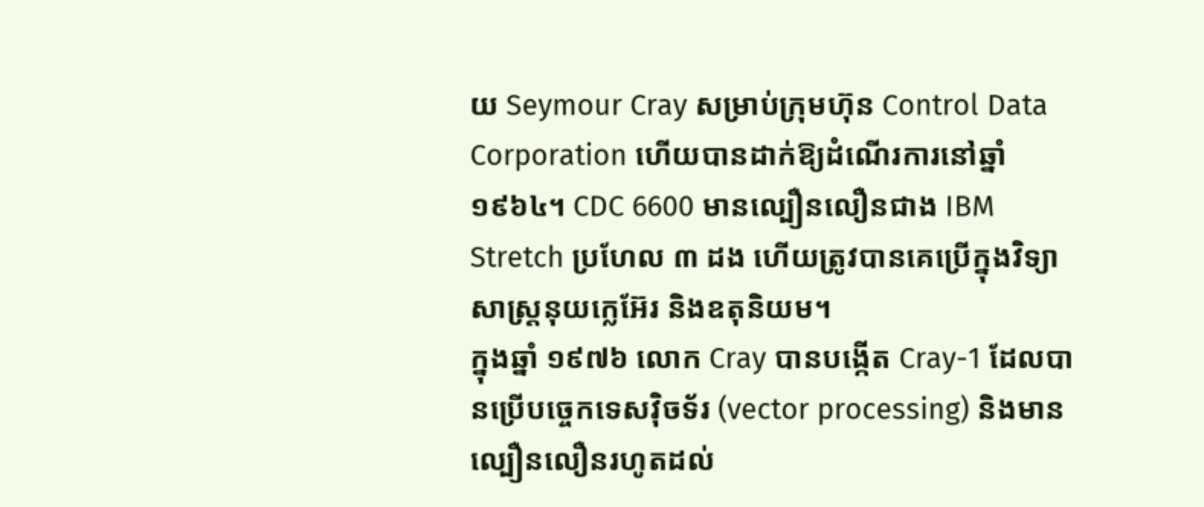យ Seymour Cray សម្រាប់ក្រុមហ៊ុន Control Data Corporation ហើយបានដាក់ឱ្យដំណើរការនៅឆ្នាំ ១៩៦៤។ CDC 6600 មានល្បឿនលឿនជាង IBM Stretch ប្រហែល ៣ ដង ហើយត្រូវបានគេប្រើក្នុងវិទ្យាសាស្ត្រនុយក្លេអ៊ែរ និងឧតុនិយម។
ក្នុងឆ្នាំ ១៩៧៦ លោក Cray បានបង្កើត Cray-1 ដែលបានប្រើបច្ចេកទេសវ៉ិចទ័រ (vector processing) និងមានល្បឿនលឿនរហូតដល់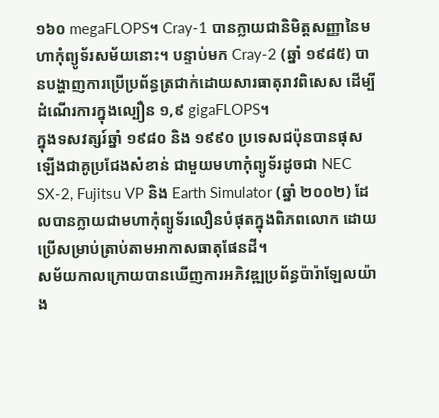១៦០ megaFLOPS។ Cray-1 បានក្លាយជានិមិត្តសញ្ញានៃមហាកុំព្យូទ័រសម័យនោះ។ បន្ទាប់មក Cray-2 (ឆ្នាំ ១៩៨៥) បានបង្ហាញការប្រើប្រព័ន្ធត្រជាក់ដោយសារធាតុរាវពិសេស ដើម្បីដំណើរការក្នុងល្បឿន ១,៩ gigaFLOPS។
ក្នុងទសវត្សរ៍ឆ្នាំ ១៩៨០ និង ១៩៩០ ប្រទេសជប៉ុនបានផុសឡើងជាគូប្រជែងសំខាន់ ជាមួយមហាកុំព្យូទ័រដូចជា NEC SX-2, Fujitsu VP និង Earth Simulator (ឆ្នាំ ២០០២) ដែលបានក្លាយជាមហាកុំព្យូទ័រលឿនបំផុតក្នុងពិភពលោក ដោយប្រើសម្រាប់ត្រាប់តាមអាកាសធាតុផែនដី។
សម័យកាលក្រោយបានឃើញការអភិវឌ្ឍប្រព័ន្ធប៉ារ៉ាឡែលយ៉ាង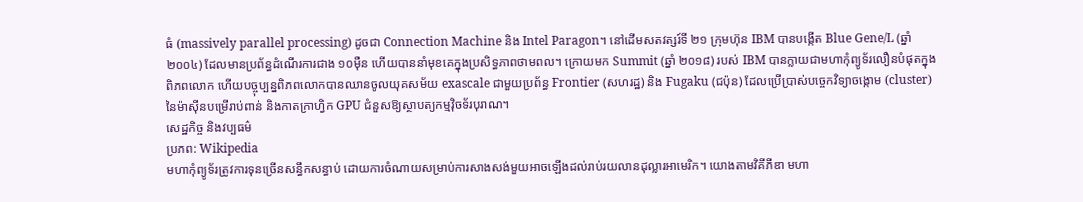ធំ (massively parallel processing) ដូចជា Connection Machine និង Intel Paragon។ នៅដើមសតវត្សរ៍ទី ២១ ក្រុមហ៊ុន IBM បានបង្កើត Blue Gene/L (ឆ្នាំ ២០០៤) ដែលមានប្រព័ន្ធដំណើរការជាង ១០ម៉ឺន ហើយបាននាំមុខគេក្នុងប្រសិទ្ធភាពថាមពល។ ក្រោយមក Summit (ឆ្នាំ ២០១៨) របស់ IBM បានក្លាយជាមហាកុំព្យូទ័រលឿនបំផុតក្នុងពិភពលោក ហើយបច្ចុប្បន្នពិភពលោកបានឈានចូលយុគសម័យ exascale ជាមួយប្រព័ន្ធ Frontier (សហរដ្ឋ) និង Fugaku (ជប៉ុន) ដែលប្រើប្រាស់បច្ចេកវិទ្យាចង្កោម (cluster) នៃម៉ាស៊ីនបម្រើរាប់ពាន់ និងកាតក្រាហ្វិក GPU ជំនួសឱ្យស្ថាបត្យកម្មវ៉ិចទ័របុរាណ។
សេដ្ឋកិច្ច និងវប្បធម៌
ប្រភព: Wikipedia
មហាកុំព្យូទ័រត្រូវការទុនច្រើនសន្ធឹកសន្ធាប់ ដោយការចំណាយសម្រាប់ការសាងសង់មួយអាចឡើងដល់រាប់រយលានដុល្លារអាមេរិក។ យោងតាមវិគីភីឌា មហា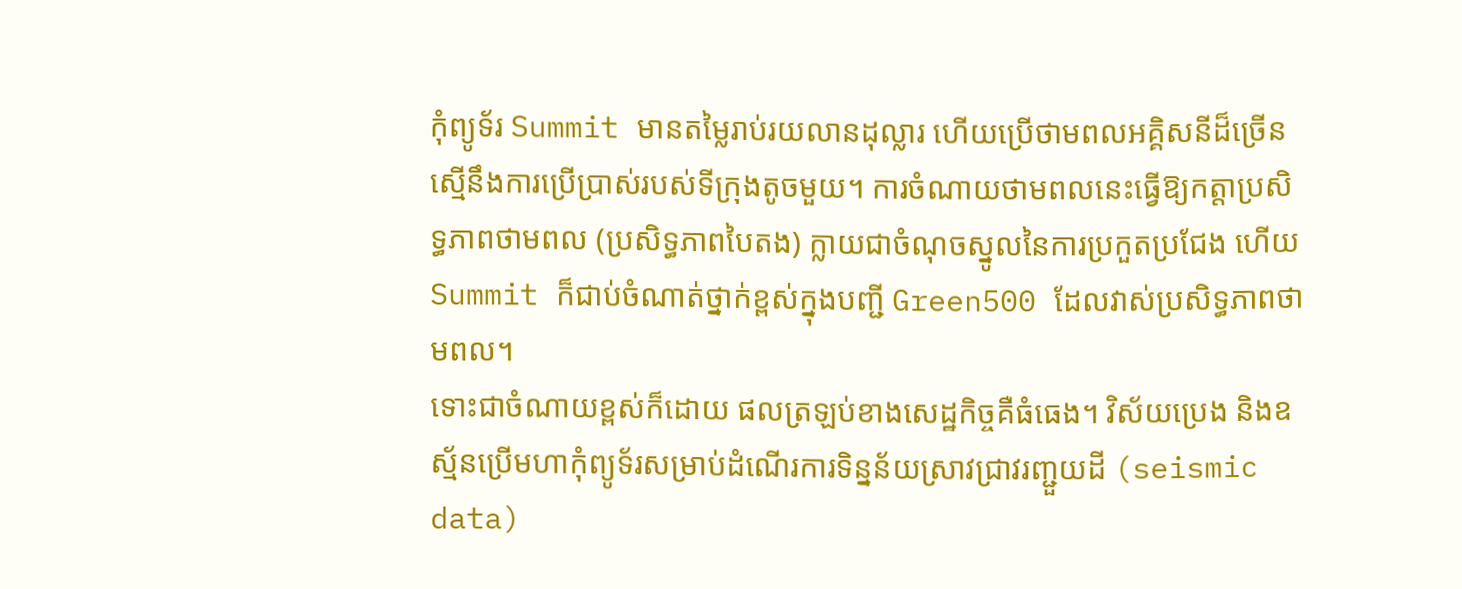កុំព្យូទ័រ Summit មានតម្លៃរាប់រយលានដុល្លារ ហើយប្រើថាមពលអគ្គិសនីដ៏ច្រើន ស្មើនឹងការប្រើប្រាស់របស់ទីក្រុងតូចមួយ។ ការចំណាយថាមពលនេះធ្វើឱ្យកត្តាប្រសិទ្ធភាពថាមពល (ប្រសិទ្ធភាពបៃតង) ក្លាយជាចំណុចស្នូលនៃការប្រកួតប្រជែង ហើយ Summit ក៏ជាប់ចំណាត់ថ្នាក់ខ្ពស់ក្នុងបញ្ជី Green500 ដែលវាស់ប្រសិទ្ធភាពថាមពល។
ទោះជាចំណាយខ្ពស់ក៏ដោយ ផលត្រឡប់ខាងសេដ្ឋកិច្ចគឺធំធេង។ វិស័យប្រេង និងឧស្ម័នប្រើមហាកុំព្យូទ័រសម្រាប់ដំណើរការទិន្នន័យស្រាវជ្រាវរញ្ជួយដី (seismic data)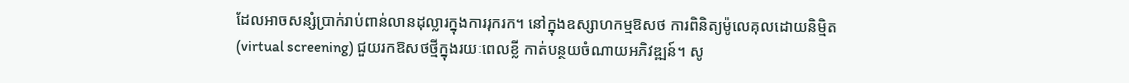ដែលអាចសន្សំប្រាក់រាប់ពាន់លានដុល្លារក្នុងការរុករក។ នៅក្នុងឧស្សាហកម្មឱសថ ការពិនិត្យម៉ូលេគុលដោយនិម្មិត (virtual screening) ជួយរកឱសថថ្មីក្នុងរយៈពេលខ្លី កាត់បន្ថយចំណាយអភិវឌ្ឍន៍។ សូ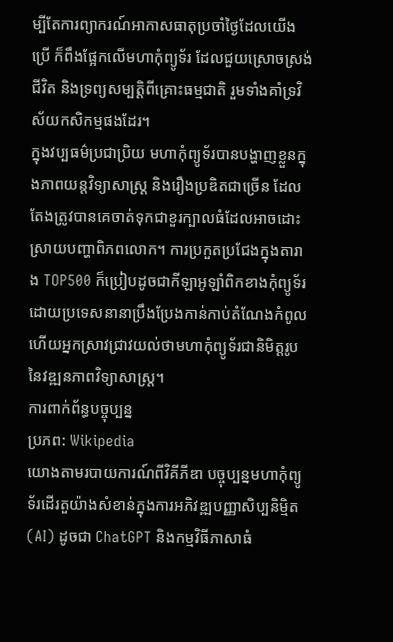ម្បីតែការព្យាករណ៍អាកាសធាតុប្រចាំថ្ងៃដែលយើងប្រើ ក៏ពឹងផ្អែកលើមហាកុំព្យូទ័រ ដែលជួយស្រោចស្រង់ជីវិត និងទ្រព្យសម្បត្តិពីគ្រោះធម្មជាតិ រួមទាំងគាំទ្រវិស័យកសិកម្មផងដែរ។
ក្នុងវប្បធម៌ប្រជាប្រិយ មហាកុំព្យូទ័របានបង្ហាញខ្លួនក្នុងភាពយន្តវិទ្យាសាស្ត្រ និងរឿងប្រឌិតជាច្រើន ដែលតែងត្រូវបានគេចាត់ទុកជាខួរក្បាលធំដែលអាចដោះស្រាយបញ្ហាពិភពលោក។ ការប្រកួតប្រជែងក្នុងតារាង TOP500 ក៏ប្រៀបដូចជាកីឡាអូឡាំពិកខាងកុំព្យូទ័រ ដោយប្រទេសនានាប្រឹងប្រែងកាន់កាប់តំណែងកំពូល ហើយអ្នកស្រាវជ្រាវយល់ថាមហាកុំព្យូទ័រជានិមិត្តរូបនៃវឌ្ឍនភាពវិទ្យាសាស្ត្រ។
ការពាក់ព័ន្ធបច្ចុប្បន្ន
ប្រភព: Wikipedia
យោងតាមរបាយការណ៍ពីវិគីភីឌា បច្ចុប្បន្នមហាកុំព្យូទ័រដើរតួយ៉ាងសំខាន់ក្នុងការអភិវឌ្ឍបញ្ញាសិប្បនិម្មិត (AI) ដូចជា ChatGPT និងកម្មវិធីភាសាធំ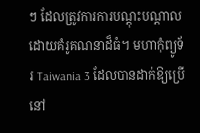ៗ ដែលត្រូវការការបណ្តុះបណ្តាលដោយគំរូគណនាដ៏ធំ។ មហាកុំព្យូទ័រ Taiwania 3 ដែលបានដាក់ឱ្យប្រើនៅ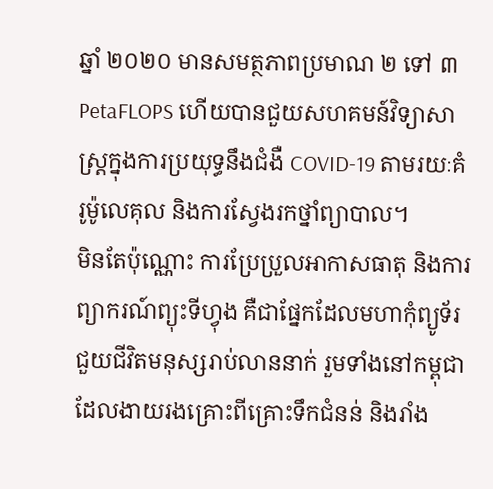ឆ្នាំ ២០២០ មានសមត្ថភាពប្រមាណ ២ ទៅ ៣ PetaFLOPS ហើយបានជួយសហគមន៍វិទ្យាសាស្ត្រក្នុងការប្រយុទ្ធនឹងជំងឺ COVID-19 តាមរយៈគំរូម៉ូលេគុល និងការស្វែងរកថ្នាំព្យាបាល។
មិនតែប៉ុណ្ណោះ ការប្រែប្រួលអាកាសធាតុ និងការព្យាករណ៍ព្យុះទីហ្វុង គឺជាផ្នែកដែលមហាកុំព្យូទ័រជួយជីវិតមនុស្សរាប់លាននាក់ រួមទាំងនៅកម្ពុជាដែលងាយរងគ្រោះពីគ្រោះទឹកជំនន់ និងរាំង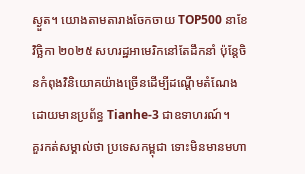ស្ងួត។ យោងតាមតារាងចែកចាយ TOP500 នាខែវិច្ឆិកា ២០២៥ សហរដ្ឋអាមេរិកនៅតែដឹកនាំ ប៉ុន្តែចិនកំពុងវិនិយោគយ៉ាងច្រើនដើម្បីដណ្តើមតំណែង ដោយមានប្រព័ន្ធ Tianhe-3 ជាឧទាហរណ៍។
គួរកត់សម្គាល់ថា ប្រទេសកម្ពុជា ទោះមិនមានមហា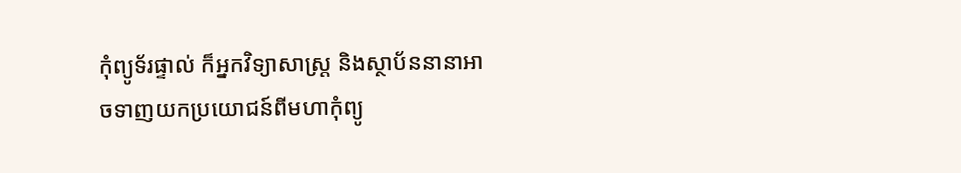កុំព្យូទ័រផ្ទាល់ ក៏អ្នកវិទ្យាសាស្ត្រ និងស្ថាប័ននានាអាចទាញយកប្រយោជន៍ពីមហាកុំព្យូ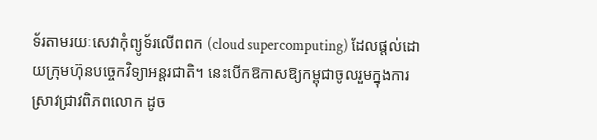ទ័រតាមរយៈសេវាកុំព្យូទ័រលើពពក (cloud supercomputing) ដែលផ្តល់ដោយក្រុមហ៊ុនបច្ចេកវិទ្យាអន្តរជាតិ។ នេះបើកឱកាសឱ្យកម្ពុជាចូលរួមក្នុងការស្រាវជ្រាវពិភពលោក ដូច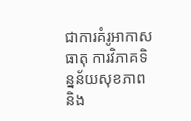ជាការគំរូអាកាសធាតុ ការវិភាគទិន្នន័យសុខភាព និង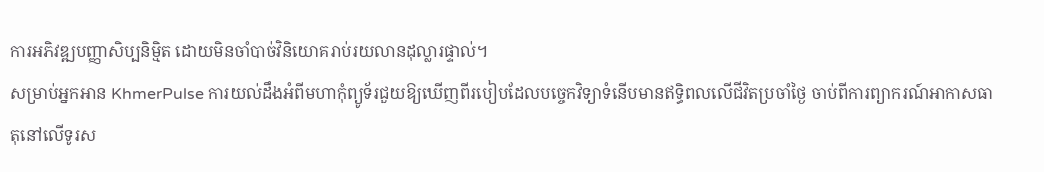ការអភិវឌ្ឍបញ្ញាសិប្បនិម្មិត ដោយមិនចាំបាច់វិនិយោគរាប់រយលានដុល្លារផ្ទាល់។
សម្រាប់អ្នកអាន KhmerPulse ការយល់ដឹងអំពីមហាកុំព្យូទ័រជួយឱ្យឃើញពីរបៀបដែលបច្ចេកវិទ្យាទំនើបមានឥទ្ធិពលលើជីវិតប្រចាំថ្ងៃ ចាប់ពីការព្យាករណ៍អាកាសធាតុនៅលើទូរស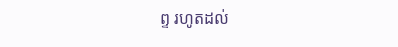ព្ទ រហូតដល់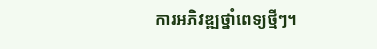ការអភិវឌ្ឍថ្នាំពេទ្យថ្មីៗ។